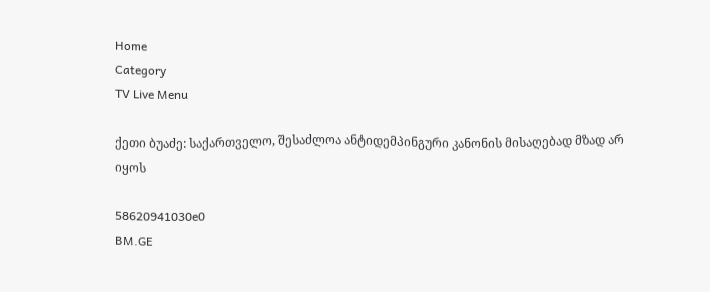Home
Category
TV Live Menu

ქეთი ბუაძე: საქართველო, შესაძლოა ანტიდემპინგური კანონის მისაღებად მზად არ იყოს

58620941030e0
BM.GE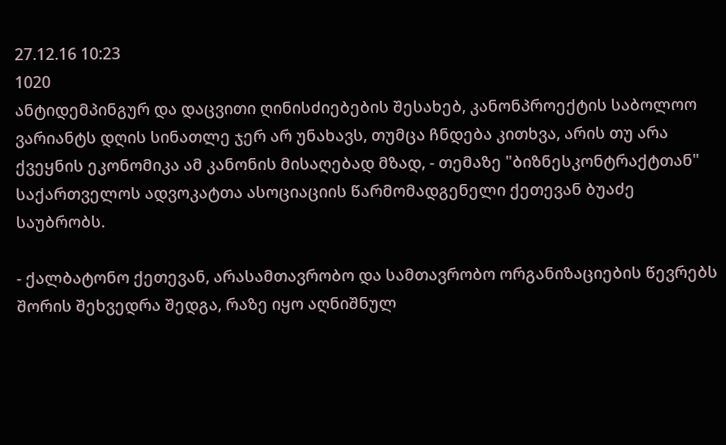27.12.16 10:23
1020
ანტიდემპინგურ და დაცვითი ღინისძიებების შესახებ, კანონპროექტის საბოლოო ვარიანტს დღის სინათლე ჯერ არ უნახავს, თუმცა ჩნდება კითხვა, არის თუ არა ქვეყნის ეკონომიკა ამ კანონის მისაღებად მზად, - თემაზე "ბიზნესკონტრაქტთან" საქართველოს ადვოკატთა ასოციაციის წარმომადგენელი ქეთევან ბუაძე საუბრობს.

- ქალბატონო ქეთევან, არასამთავრობო და სამთავრობო ორგანიზაციების წევრებს შორის შეხვედრა შედგა, რაზე იყო აღნიშნულ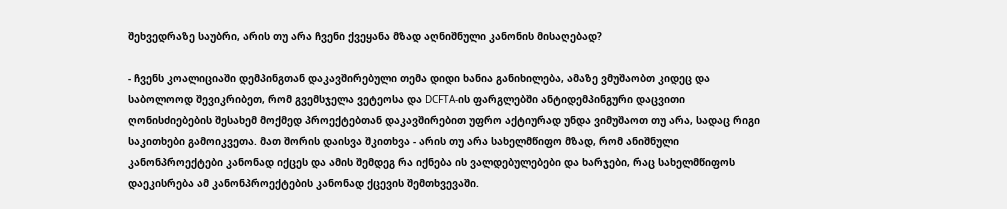შეხვედრაზე საუბრი, არის თუ არა ჩვენი ქვეყანა მზად აღნიშნული კანონის მისაღებად?

- ჩვენს კოალიციაში დემპინგთან დაკავშირებული თემა დიდი ხანია განიხილება, ამაზე ვმუშაობთ კიდეც და საბოლოოდ შევიკრიბეთ, რომ გვემსჯელა ვეტეოსა და DCFTA-ის ფარგლებში ანტიდემპინგური დაცვითი ღონისძიებების შესახემ მოქმედ პროექტებთან დაკავშირებით უფრო აქტიურად უნდა ვიმუშაოთ თუ არა, სადაც რიგი საკითხები გამოიკვეთა. მათ შორის დაისვა შკითხვა - არის თუ არა სახელმწიფო მზად, რომ ანიშნული კანონპროექტები კანონად იქცეს და ამის შემდეგ რა იქნება ის ვალდებულებები და ხარჯები, რაც სახელმწიფოს დაეკისრება ამ კანონპროექტების კანონად ქცევის შემთხვევაში.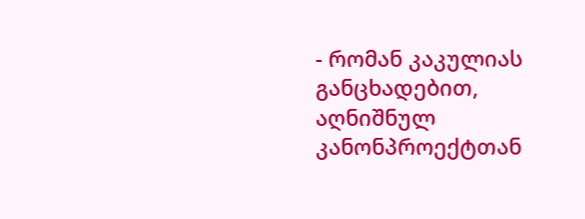- რომან კაკულიას განცხადებით, აღნიშნულ კანონპროექტთან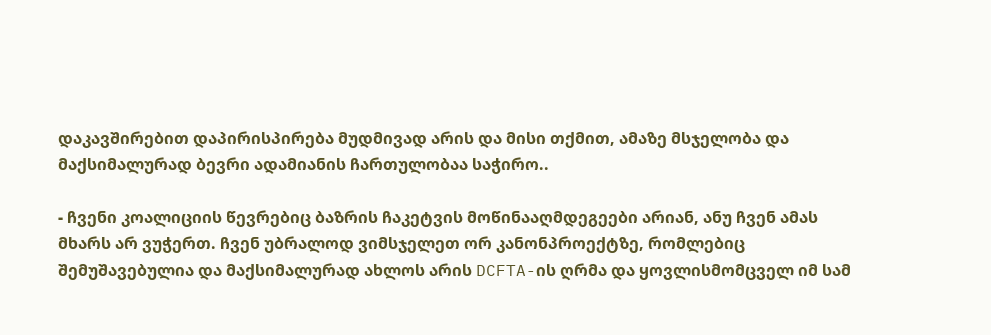დაკავშირებით დაპირისპირება მუდმივად არის და მისი თქმით, ამაზე მსჯელობა და მაქსიმალურად ბევრი ადამიანის ჩართულობაა საჭირო..

- ჩვენი კოალიციის წევრებიც ბაზრის ჩაკეტვის მოწინააღმდეგეები არიან, ანუ ჩვენ ამას მხარს არ ვუჭერთ. ჩვენ უბრალოდ ვიმსჯელეთ ორ კანონპროექტზე, რომლებიც შემუშავებულია და მაქსიმალურად ახლოს არის DCFTA-ის ღრმა და ყოვლისმომცველ იმ სამ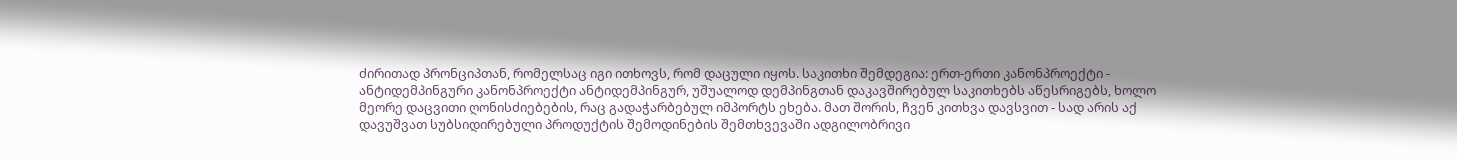ძირითად პრონციპთან, რომელსაც იგი ითხოვს, რომ დაცული იყოს. საკითხი შემდეგია: ერთ-ერთი კანონპროექტი - ანტიდემპინგური კანონპროექტი ანტიდემპინგურ, უშუალოდ დემპინგთან დაკავშირებულ საკითხებს აწესრიგებს, ხოლო მეორე დაცვითი ღონისძიებების, რაც გადაჭარბებულ იმპორტს ეხება. მათ შორის, ჩვენ კითხვა დავსვით - სად არის აქ დავუშვათ სუბსიდირებული პროდუქტის შემოდინების შემთხვევაში ადგილობრივი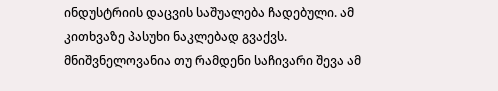ინდუსტრიის დაცვის საშუალება ჩადებული. ამ კითხვაზე პასუხი ნაკლებად გვაქვს. მნიშვნელოვანია თუ რამდენი საჩივარი შევა ამ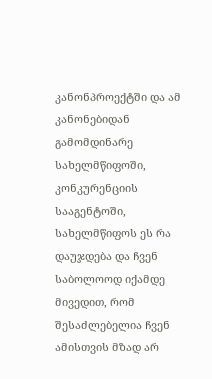კანონპროექტში და ამ კანონებიდან გამომდინარე სახელმწიფოში, კონკურენციის სააგენტოში, სახელმწიფოს ეს რა დაუჯდება და ჩვენ საბოლოოდ იქამდე მივედით, რომ შესაძლებელია ჩვენ ამისთვის მზად არ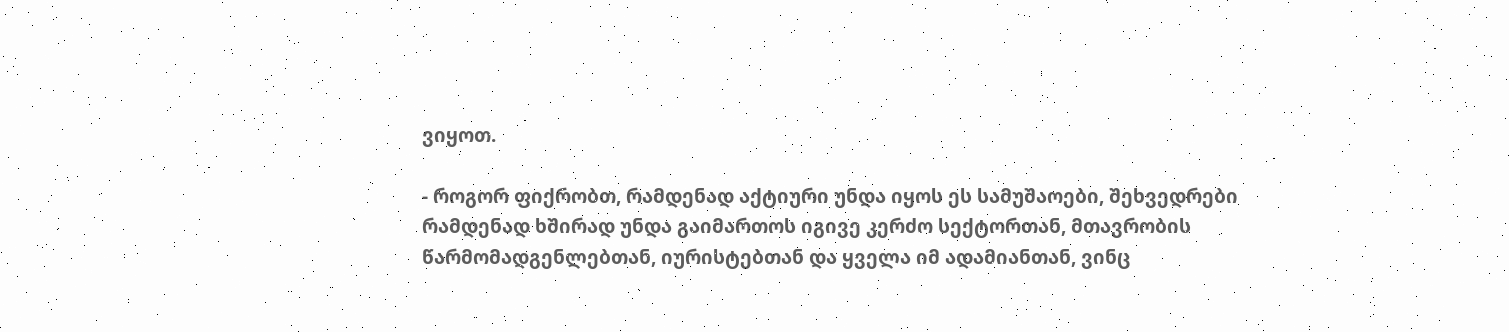ვიყოთ.

- როგორ ფიქრობთ, რამდენად აქტიური უნდა იყოს ეს სამუშაოები, შეხვედრები რამდენად ხშირად უნდა გაიმართოს იგივე კერძო სექტორთან, მთავრობის წარმომადგენლებთან, იურისტებთან და ყველა იმ ადამიანთან, ვინც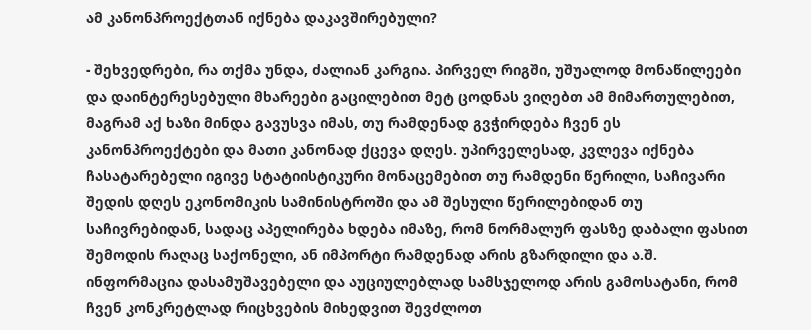ამ კანონპროექტთან იქნება დაკავშირებული?

- შეხვედრები, რა თქმა უნდა, ძალიან კარგია. პირველ რიგში, უშუალოდ მონაწილეები და დაინტერესებული მხარეები გაცილებით მეტ ცოდნას ვიღებთ ამ მიმართულებით, მაგრამ აქ ხაზი მინდა გავუსვა იმას, თუ რამდენად გვჭირდება ჩვენ ეს კანონპროექტები და მათი კანონად ქცევა დღეს. უპირველესად, კვლევა იქნება ჩასატარებელი იგივე სტატიისტიკური მონაცემებით თუ რამდენი წერილი, საჩივარი შედის დღეს ეკონომიკის სამინისტროში და ამ შესული წერილებიდან თუ საჩივრებიდან, სადაც აპელირება ხდება იმაზე, რომ ნორმალურ ფასზე დაბალი ფასით შემოდის რაღაც საქონელი, ან იმპორტი რამდენად არის გზარდილი და ა.შ. ინფორმაცია დასამუშავებელი და აუციულებლად სამსჯელოდ არის გამოსატანი, რომ ჩვენ კონკრეტლად რიცხვების მიხედვით შევძლოთ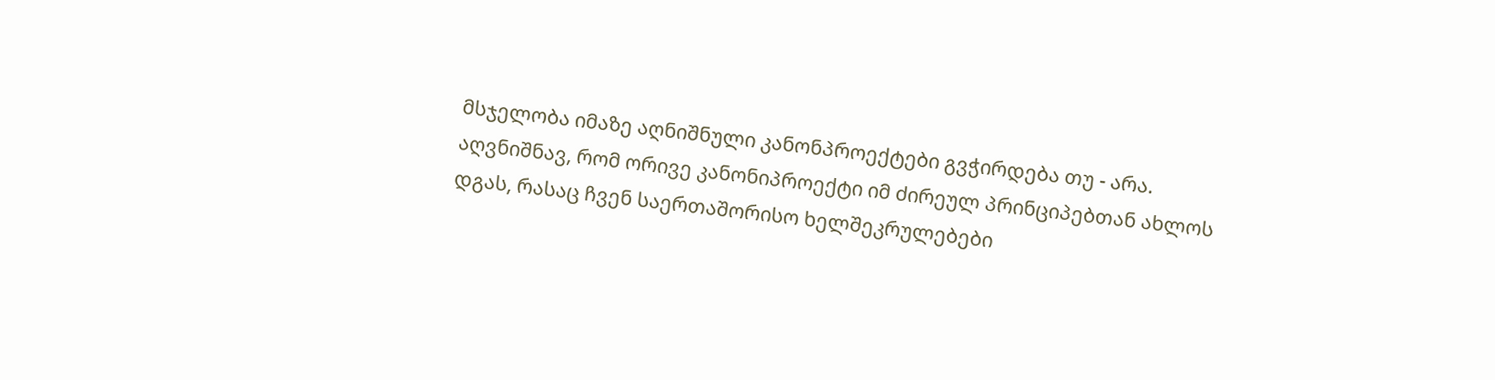მსჯელობა იმაზე აღნიშნული კანონპროექტები გვჭირდება თუ - არა. აღვნიშნავ, რომ ორივე კანონიპროექტი იმ ძირეულ პრინციპებთან ახლოს დგას, რასაც ჩვენ საერთაშორისო ხელშეკრულებები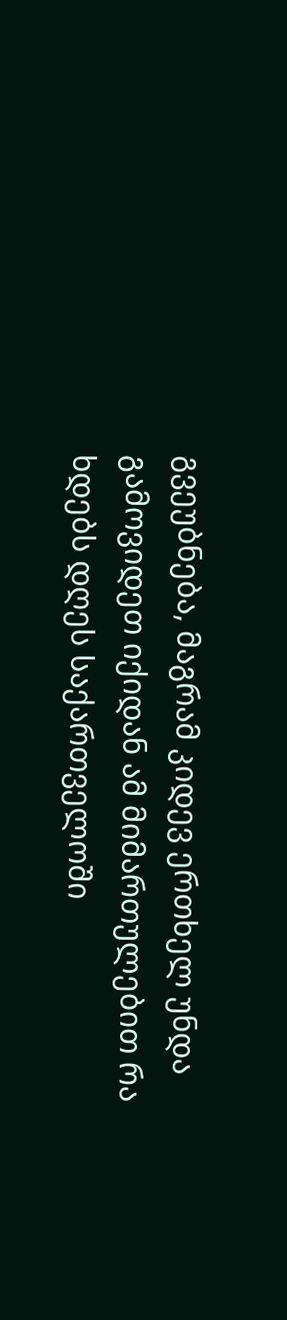გვეუბნება, მაგრამ კიდევ ერთხელ უნდა გამოვიდეთ იქიდან ამ მიმართულებით რა ხდებს დღეს საქართველოში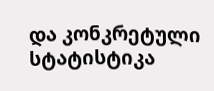და კონკრეტული სტატისტიკა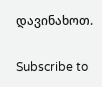დავინახოთ.

Subscribe to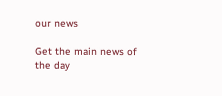our news

Get the main news of the day